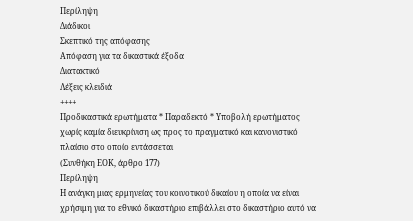Περίληψη
Διάδικοι
Σκεπτικό της απόφασης
Απόφαση για τα δικαστικά έξοδα
Διατακτικό
Λέξεις κλειδιά
++++
Προδικαστικά ερωτήματα * Παραδεκτό * Υποβολή ερωτήματος χωρίς καμία διευκρίνιση ως προς το πραγματικό και κανονιστικό πλαίσιο στο οποίο εντάσσεται
(Συνθήκη ΕΟΚ, άρθρο 177)
Περίληψη
Η ανάγκη μιας ερμηνείας του κοινοτικού δικαίου η οποία να είναι χρήσιμη για το εθνικό δικαστήριο επιβάλλει στο δικαστήριο αυτό να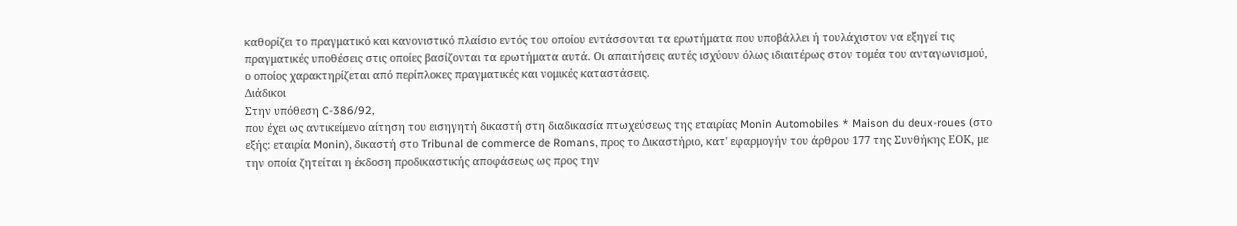καθορίζει το πραγματικό και κανονιστικό πλαίσιο εντός του οποίου εντάσσονται τα ερωτήματα που υποβάλλει ή τουλάχιστον να εξηγεί τις πραγματικές υποθέσεις στις οποίες βασίζονται τα ερωτήματα αυτά. Οι απαιτήσεις αυτές ισχύουν όλως ιδιαιτέρως στον τομέα του ανταγωνισμού, ο οποίος χαρακτηρίζεται από περίπλοκες πραγματικές και νομικές καταστάσεις.
Διάδικοι
Στην υπόθεση C-386/92,
που έχει ως αντικείμενο αίτηση του εισηγητή δικαστή στη διαδικασία πτωχεύσεως της εταιρίας Monin Automobiles * Maison du deux-roues (στο εξής: εταιρία Monin), δικαστή στο Tribunal de commerce de Romans, προς το Δικαστήριο, κατ' εφαρμογήν του άρθρου 177 της Συνθήκης ΕΟΚ, με την οποία ζητείται η έκδοση προδικαστικής αποφάσεως ως προς την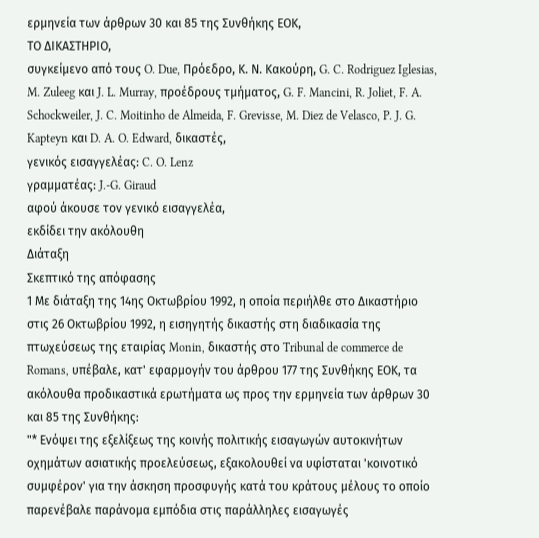ερμηνεία των άρθρων 30 και 85 της Συνθήκης ΕΟΚ,
ΤΟ ΔΙΚΑΣΤΗΡΙΟ,
συγκείμενο από τους O. Due, Πρόεδρο, Κ. Ν. Κακούρη, G. C. Rodriguez Iglesias, M. Zuleeg και J. L. Murray, προέδρους τμήματος, G. F. Mancini, R. Joliet, F. A. Schockweiler, J. C. Moitinho de Almeida, F. Grevisse, M. Diez de Velasco, P. J. G. Kapteyn και D. A. O. Edward, δικαστές,
γενικός εισαγγελέας: C. O. Lenz
γραμματέας: J.-G. Giraud
αφού άκουσε τον γενικό εισαγγελέα,
εκδίδει την ακόλουθη
Διάταξη
Σκεπτικό της απόφασης
1 Με διάταξη της 14ης Οκτωβρίου 1992, η οποία περιήλθε στο Δικαστήριο στις 26 Οκτωβρίου 1992, η εισηγητής δικαστής στη διαδικασία της πτωχεύσεως της εταιρίας Monin, δικαστής στο Tribunal de commerce de Romans, υπέβαλε, κατ' εφαρμογήν του άρθρου 177 της Συνθήκης ΕΟΚ, τα ακόλουθα προδικαστικά ερωτήματα ως προς την ερμηνεία των άρθρων 30 και 85 της Συνθήκης:
"* Ενόψει της εξελίξεως της κοινής πολιτικής εισαγωγών αυτοκινήτων οχημάτων ασιατικής προελεύσεως, εξακολουθεί να υφίσταται 'κοινοτικό συμφέρον' για την άσκηση προσφυγής κατά του κράτους μέλους το οποίο παρενέβαλε παράνομα εμπόδια στις παράλληλες εισαγωγές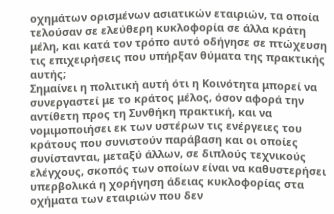οχημάτων ορισμένων ασιατικών εταιριών, τα οποία τελούσαν σε ελεύθερη κυκλοφορία σε άλλα κράτη μέλη, και κατά τον τρόπο αυτό οδήγησε σε πτώχευση τις επιχειρήσεις που υπήρξαν θύματα της πρακτικής αυτής;
Σημαίνει η πολιτική αυτή ότι η Κοινότητα μπορεί να συνεργαστεί με το κράτος μέλος, όσον αφορά την αντίθετη προς τη Συνθήκη πρακτική, και να νομιμοποιήσει εκ των υστέρων τις ενέργειες του κράτους που συνιστούν παράβαση και οι οποίες συνίστανται, μεταξύ άλλων, σε διπλούς τεχνικούς ελέγχους, σκοπός των οποίων είναι να καθυστερήσει υπερβολικά η χορήγηση άδειας κυκλοφορίας στα οχήματα των εταιριών που δεν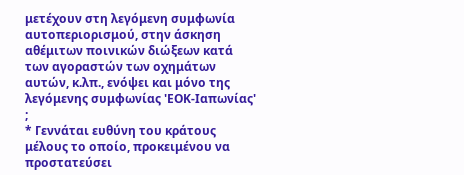μετέχουν στη λεγόμενη συμφωνία αυτοπεριορισμού, στην άσκηση αθέμιτων ποινικών διώξεων κατά των αγοραστών των οχημάτων αυτών, κ.λπ., ενόψει και μόνο της λεγόμενης συμφωνίας 'ΕΟΚ-Ιαπωνίας' ;
* Γεννάται ευθύνη του κράτους μέλους το οποίο, προκειμένου να προστατεύσει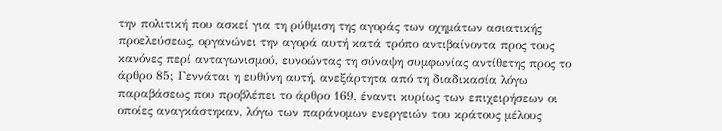την πολιτική που ασκεί για τη ρύθμιση της αγοράς των οχημάτων ασιατικής προελεύσεως, οργανώνει την αγορά αυτή κατά τρόπο αντιβαίνοντα προς τους κανόνες περί ανταγωνισμού, ευνοώντας τη σύναψη συμφωνίας αντίθετης προς το άρθρο 85; Γεννάται η ευθύνη αυτή, ανεξάρτητα από τη διαδικασία λόγω παραβάσεως που προβλέπει το άρθρο 169, έναντι κυρίως των επιχειρήσεων οι οποίες αναγκάστηκαν, λόγω των παράνομων ενεργειών του κράτους μέλους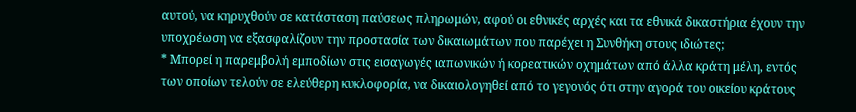αυτού, να κηρυχθούν σε κατάσταση παύσεως πληρωμών, αφού οι εθνικές αρχές και τα εθνικά δικαστήρια έχουν την υποχρέωση να εξασφαλίζουν την προστασία των δικαιωμάτων που παρέχει η Συνθήκη στους ιδιώτες;
* Μπορεί η παρεμβολή εμποδίων στις εισαγωγές ιαπωνικών ή κορεατικών οχημάτων από άλλα κράτη μέλη, εντός των οποίων τελούν σε ελεύθερη κυκλοφορία, να δικαιολογηθεί από το γεγονός ότι στην αγορά του οικείου κράτους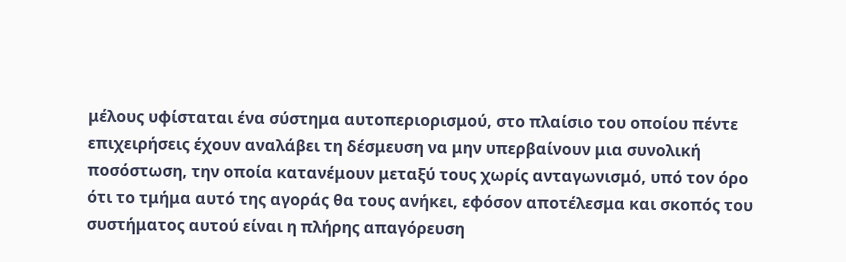μέλους υφίσταται ένα σύστημα αυτοπεριορισμού, στο πλαίσιο του οποίου πέντε επιχειρήσεις έχουν αναλάβει τη δέσμευση να μην υπερβαίνουν μια συνολική ποσόστωση, την οποία κατανέμουν μεταξύ τους χωρίς ανταγωνισμό, υπό τον όρο ότι το τμήμα αυτό της αγοράς θα τους ανήκει, εφόσον αποτέλεσμα και σκοπός του συστήματος αυτού είναι η πλήρης απαγόρευση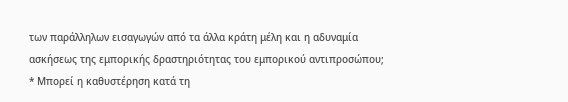των παράλληλων εισαγωγών από τα άλλα κράτη μέλη και η αδυναμία ασκήσεως της εμπορικής δραστηριότητας του εμπορικού αντιπροσώπου;
* Μπορεί η καθυστέρηση κατά τη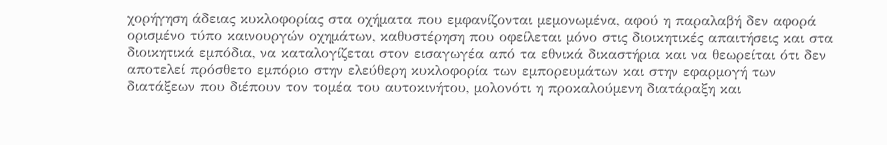χορήγηση άδειας κυκλοφορίας στα οχήματα που εμφανίζονται μεμονωμένα, αφού η παραλαβή δεν αφορά ορισμένο τύπο καινουργών οχημάτων, καθυστέρηση που οφείλεται μόνο στις διοικητικές απαιτήσεις και στα διοικητικά εμπόδια, να καταλογίζεται στον εισαγωγέα από τα εθνικά δικαστήρια και να θεωρείται ότι δεν αποτελεί πρόσθετο εμπόριο στην ελεύθερη κυκλοφορία των εμπορευμάτων και στην εφαρμογή των διατάξεων που διέπουν τον τομέα του αυτοκινήτου, μολονότι η προκαλούμενη διατάραξη και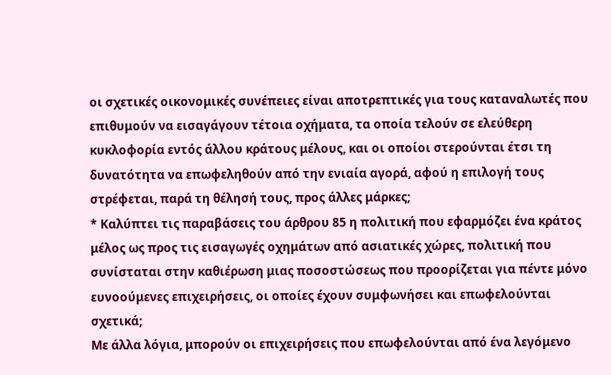οι σχετικές οικονομικές συνέπειες είναι αποτρεπτικές για τους καταναλωτές που επιθυμούν να εισαγάγουν τέτοια οχήματα, τα οποία τελούν σε ελεύθερη κυκλοφορία εντός άλλου κράτους μέλους, και οι οποίοι στερούνται έτσι τη δυνατότητα να επωφεληθούν από την ενιαία αγορά, αφού η επιλογή τους στρέφεται, παρά τη θέλησή τους, προς άλλες μάρκες;
* Καλύπτει τις παραβάσεις του άρθρου 85 η πολιτική που εφαρμόζει ένα κράτος μέλος ως προς τις εισαγωγές οχημάτων από ασιατικές χώρες, πολιτική που συνίσταται στην καθιέρωση μιας ποσοστώσεως που προορίζεται για πέντε μόνο ευνοούμενες επιχειρήσεις, οι οποίες έχουν συμφωνήσει και επωφελούνται σχετικά;
Με άλλα λόγια, μπορούν οι επιχειρήσεις που επωφελούνται από ένα λεγόμενο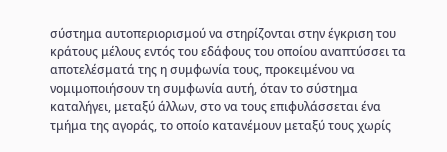σύστημα αυτοπεριορισμού να στηρίζονται στην έγκριση του κράτους μέλους εντός του εδάφους του οποίου αναπτύσσει τα αποτελέσματά της η συμφωνία τους, προκειμένου να νομιμοποιήσουν τη συμφωνία αυτή, όταν το σύστημα καταλήγει, μεταξύ άλλων, στο να τους επιφυλάσσεται ένα τμήμα της αγοράς, το οποίο κατανέμουν μεταξύ τους χωρίς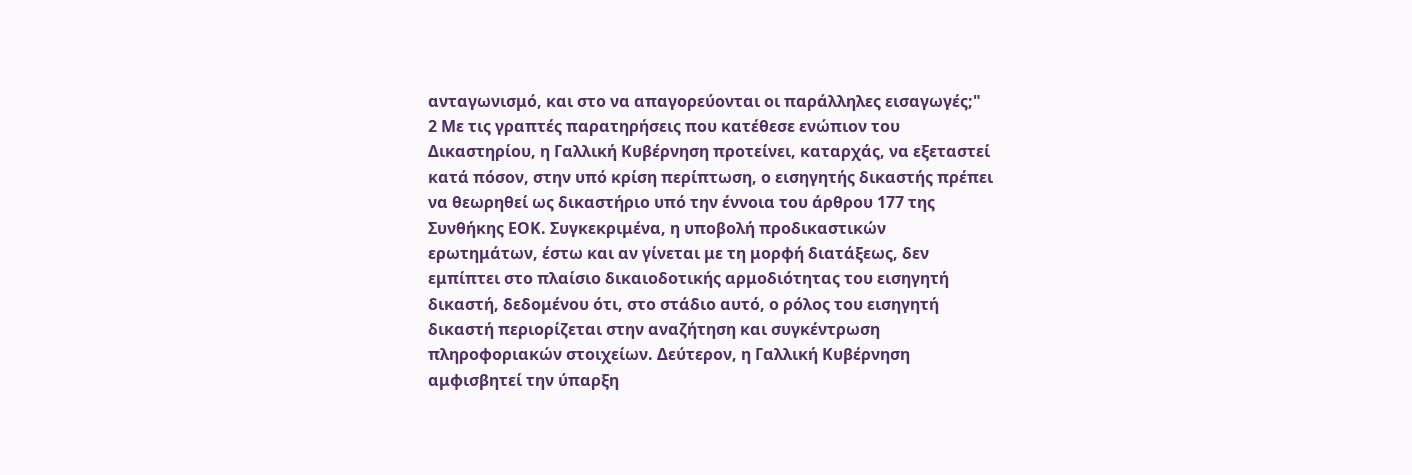ανταγωνισμό, και στο να απαγορεύονται οι παράλληλες εισαγωγές;"
2 Με τις γραπτές παρατηρήσεις που κατέθεσε ενώπιον του Δικαστηρίου, η Γαλλική Κυβέρνηση προτείνει, καταρχάς, να εξεταστεί κατά πόσον, στην υπό κρίση περίπτωση, ο εισηγητής δικαστής πρέπει να θεωρηθεί ως δικαστήριο υπό την έννοια του άρθρου 177 της Συνθήκης ΕΟΚ. Συγκεκριμένα, η υποβολή προδικαστικών ερωτημάτων, έστω και αν γίνεται με τη μορφή διατάξεως, δεν εμπίπτει στο πλαίσιο δικαιοδοτικής αρμοδιότητας του εισηγητή δικαστή, δεδομένου ότι, στο στάδιο αυτό, ο ρόλος του εισηγητή δικαστή περιορίζεται στην αναζήτηση και συγκέντρωση πληροφοριακών στοιχείων. Δεύτερον, η Γαλλική Κυβέρνηση αμφισβητεί την ύπαρξη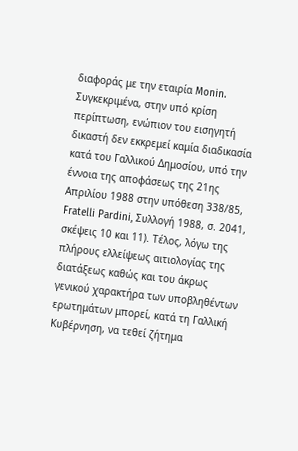διαφοράς με την εταιρία Monin. Συγκεκριμένα, στην υπό κρίση περίπτωση, ενώπιον του εισηγητή δικαστή δεν εκκρεμεί καμία διαδικασία κατά του Γαλλικού Δημοσίου, υπό την έννοια της αποφάσεως της 21ης Απριλίου 1988 στην υπόθεση 338/85, Fratelli Pardini, Συλλογή 1988, σ. 2041, σκέψεις 10 και 11). Τέλος, λόγω της πλήρους ελλείψεως αιτιολογίας της διατάξεως καθώς και του άκρως γενικού χαρακτήρα των υποβληθέντων ερωτημάτων μπορεί, κατά τη Γαλλική Κυβέρνηση, να τεθεί ζήτημα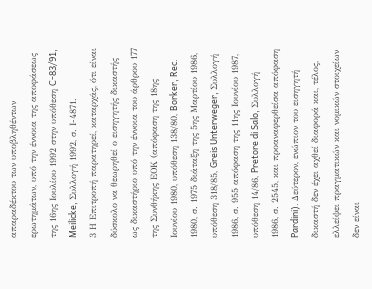απαραδέκτου των υποβληθέντων ερωτημάτων, υπό την έννοια της αποφάσεως της 16ης Ιουλίου 1992 στην υπόθεση C-83/91, Meilicke, Συλλογή 1992, σ. Ι-4871.
3 Η Επιτροπή παρατηρεί, καταρχάς, ότι είναι δύσκολο να θεωρηθεί ο εισηγητής δικαστής ως δικαστήριο υπό την έννοια του άρθρου 177 της Συνθήκης ΕΟΚ (απόφαση της 18ης Ιουνίου 1980, υπόθεση 138/80, Borker, Rec. 1980, σ. 1975 διάταξη της 5ης Μαρτίου 1986, υπόθεση 318/85, Greis Unterweger, Συλλογή 1986, σ. 955 απόφαση της 11ης Ιουνίου 1987, υπόθεση 14/86, Pretore di Salo, Συλλογή 1986, σ. 2545, και προαναφερθείσα απόφαση Pardini). Δεύτερον, ενώπιον του εισηγητή δικαστή δεν έχει αχθεί διαφορά και, τέλος, ελλείψει πραγματικών και νομικών στοιχείων δεν είναι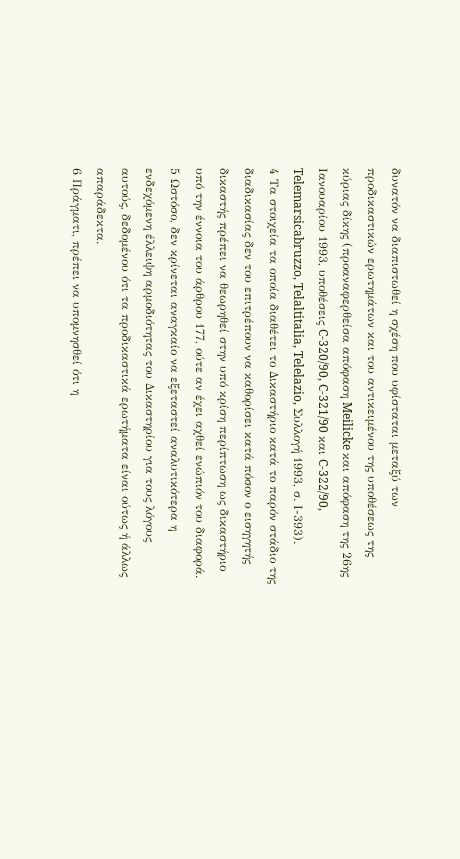δυνατόν να διαπιστωθεί η σχέση που υφίσταται μεταξύ των προδικαστικών ερωτημάτων και του αντικειμένου της υποθέσεως της κύριας δίκης (προαναφερθείσα απόφαση Meilicke και απόφαση της 26ης Ιανουαρίου 1993, υποθέσεις C-320/90, C-321/90 και C-322/90, Telemarsicabruzzo, Telaltitalia, Telelazio, Συλλογή 1993, σ. Ι-393).
4 Τα στοιχεία τα οποία διαθέτει το Δικαστήριο κατά το παρόν στάδιο της διαδικασίας δεν του επιτρέπουν να καθορίσει κατά πόσον ο εισηγητής δικαστής πρέπει να θεωρηθεί στην υπό κρίση περίπτωση ως δικαστήριο υπό την έννοια του άρθρου 177, ούτε αν έχει αχθεί ενώπιόν του διαφορά.
5 Ωστόσο, δεν κρίνεται αναγκαίο να εξεταστεί αναλυτικότερα η ενδεχόμενη έλλειψη αρμοδιότητας του Δικαστηρίου για τους λόγους αυτούς, δεδομένου ότι τα προδικαστικά ερωτήματα είναι ούτως ή άλλως απαράδεκτα.
6 Πράγματι, πρέπει να υπομνησθεί ότι η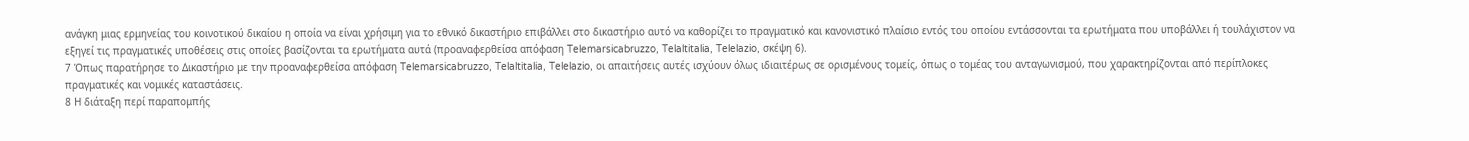ανάγκη μιας ερμηνείας του κοινοτικού δικαίου η οποία να είναι χρήσιμη για το εθνικό δικαστήριο επιβάλλει στο δικαστήριο αυτό να καθορίζει το πραγματικό και κανονιστικό πλαίσιο εντός του οποίου εντάσσονται τα ερωτήματα που υποβάλλει ή τουλάχιστον να εξηγεί τις πραγματικές υποθέσεις στις οποίες βασίζονται τα ερωτήματα αυτά (προαναφερθείσα απόφαση Telemarsicabruzzo, Telaltitalia, Telelazio, σκέψη 6).
7 Όπως παρατήρησε το Δικαστήριο με την προαναφερθείσα απόφαση Telemarsicabruzzo, Telaltitalia, Telelazio, οι απαιτήσεις αυτές ισχύουν όλως ιδιαιτέρως σε ορισμένους τομείς, όπως ο τομέας του ανταγωνισμού, που χαρακτηρίζονται από περίπλοκες πραγματικές και νομικές καταστάσεις.
8 Η διάταξη περί παραπομπής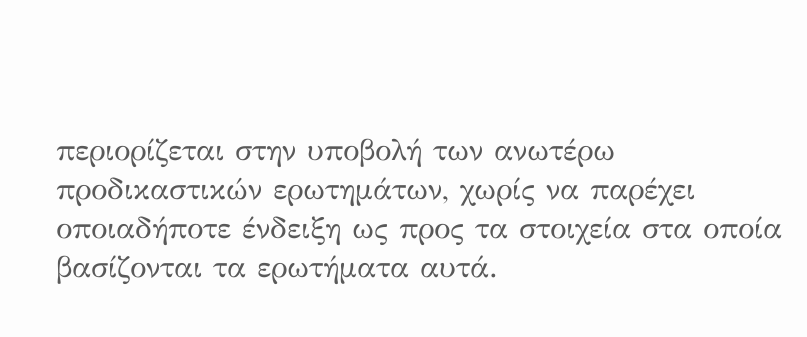περιορίζεται στην υποβολή των ανωτέρω προδικαστικών ερωτημάτων, χωρίς να παρέχει οποιαδήποτε ένδειξη ως προς τα στοιχεία στα οποία βασίζονται τα ερωτήματα αυτά.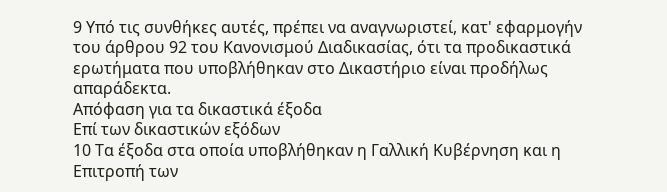9 Υπό τις συνθήκες αυτές, πρέπει να αναγνωριστεί, κατ' εφαρμογήν του άρθρου 92 του Κανονισμού Διαδικασίας, ότι τα προδικαστικά ερωτήματα που υποβλήθηκαν στο Δικαστήριο είναι προδήλως απαράδεκτα.
Απόφαση για τα δικαστικά έξοδα
Επί των δικαστικών εξόδων
10 Τα έξοδα στα οποία υποβλήθηκαν η Γαλλική Κυβέρνηση και η Επιτροπή των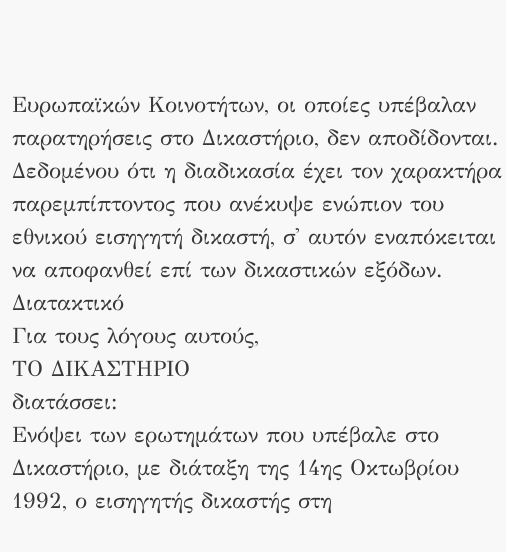Ευρωπαϊκών Κοινοτήτων, οι οποίες υπέβαλαν παρατηρήσεις στο Δικαστήριο, δεν αποδίδονται. Δεδομένου ότι η διαδικασία έχει τον χαρακτήρα παρεμπίπτοντος που ανέκυψε ενώπιον του εθνικού εισηγητή δικαστή, σ' αυτόν εναπόκειται να αποφανθεί επί των δικαστικών εξόδων.
Διατακτικό
Για τους λόγους αυτούς,
ΤΟ ΔΙΚΑΣΤΗΡΙΟ
διατάσσει:
Ενόψει των ερωτημάτων που υπέβαλε στο Δικαστήριο, με διάταξη της 14ης Οκτωβρίου 1992, ο εισηγητής δικαστής στη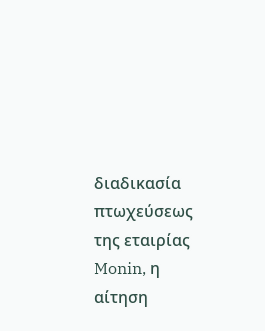διαδικασία πτωχεύσεως της εταιρίας Monin, η αίτηση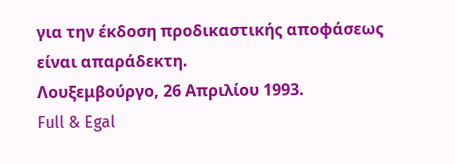για την έκδοση προδικαστικής αποφάσεως είναι απαράδεκτη.
Λουξεμβούργο, 26 Απριλίου 1993.
Full & Egal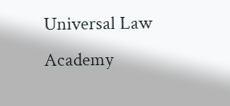Universal Law Academy